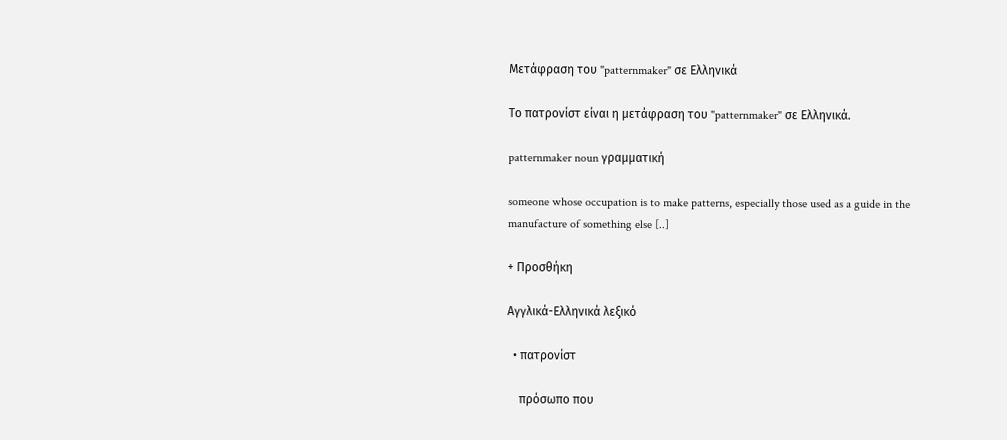Μετάφραση του "patternmaker" σε Ελληνικά

Το πατρονίστ είναι η μετάφραση του "patternmaker" σε Ελληνικά.

patternmaker noun γραμματική

someone whose occupation is to make patterns, especially those used as a guide in the manufacture of something else [..]

+ Προσθήκη

Αγγλικά-Ελληνικά λεξικό

  • πατρονίστ

    πρόσωπο που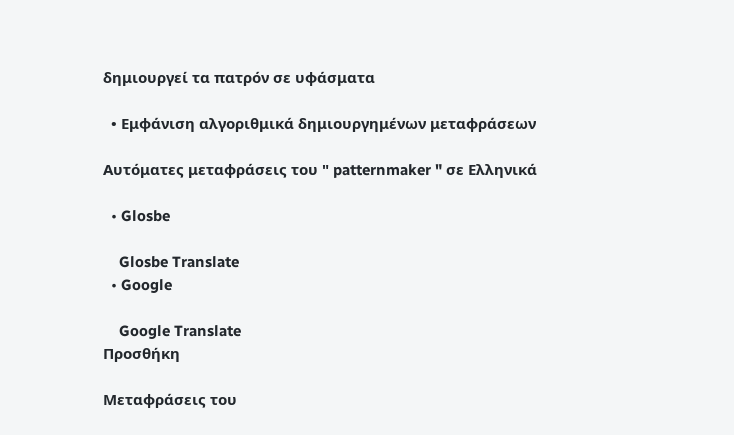δημιουργεί τα πατρόν σε υφάσματα

  • Εμφάνιση αλγοριθμικά δημιουργημένων μεταφράσεων

Αυτόματες μεταφράσεις του " patternmaker " σε Ελληνικά

  • Glosbe

    Glosbe Translate
  • Google

    Google Translate
Προσθήκη

Μεταφράσεις του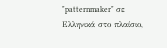"patternmaker" σε Ελληνικά στο πλαίσιο,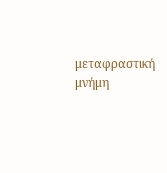μεταφραστική μνήμη